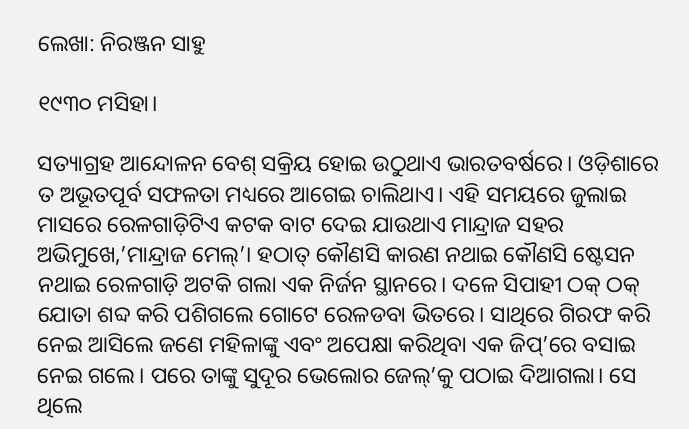ଲେଖା: ନିରଞ୍ଜନ ସାହୁ

୧୯୩୦ ମସିହା।

ସତ୍ୟାଗ୍ରହ ଆନ୍ଦୋଳନ ବେଶ୍ ସକ୍ରିୟ ହୋଇ ଉଠୁଥାଏ ଭାରତବର୍ଷରେ। ଓଡ଼ିଶାରେ ତ ଅଭୂତପୂର୍ବ ସଫଳତା ମଧ୍ୟରେ ଆଗେଇ ଚାଲିଥାଏ। ଏହି ସମୟରେ ଜୁଲାଇ ମାସରେ ରେଳଗାଡ଼ିଟିଏ କଟକ ବାଟ ଦେଇ ଯାଉଥାଏ ମାନ୍ଦ୍ରାଜ ସହର ଅଭିମୁଖେ,’ମାନ୍ଦ୍ରାଜ ମେଲ୍’। ହଠାତ୍ କୌଣସି କାରଣ ନଥାଇ କୌଣସି ଷ୍ଟେସନ ନଥାଇ ରେଳଗାଡ଼ି ଅଟକି ଗଲା ଏକ ନିର୍ଜନ ସ୍ଥାନରେ। ଦଳେ ସିପାହୀ ଠକ୍ ଠକ୍ ଯୋତା ଶବ୍ଦ କରି ପଶିଗଲେ ଗୋଟେ ରେଳଡବା ଭିତରେ। ସାଥିରେ ଗିରଫ କରି ନେଇ ଆସିଲେ ଜଣେ ମହିଳାଙ୍କୁ ଏବଂ ଅପେକ୍ଷା କରିଥିବା ଏକ ଜିପ୍’ରେ ବସାଇ ନେଇ ଗଲେ। ପରେ ତାଙ୍କୁ ସୁଦୂର ଭେଲୋର ଜେଲ୍’କୁ ପଠାଇ ଦିଆଗଲା। ସେ ଥିଲେ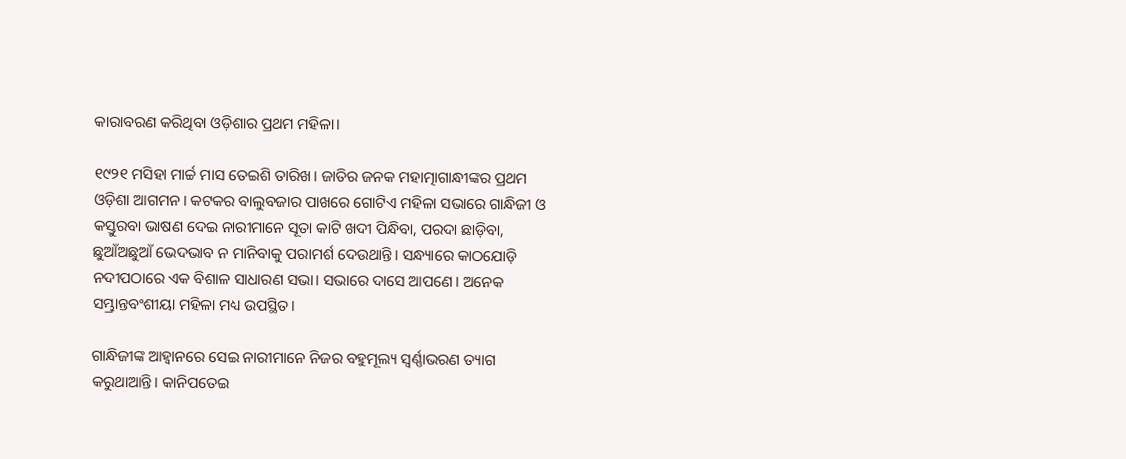କାରାବରଣ କରିଥିବା ଓଡ଼ିଶାର ପ୍ରଥମ ମହିଳା।

୧୯୨୧ ମସିହା ମାର୍ଚ୍ଚ ମାସ ତେଇଶି ତାରିଖ। ଜାତିର ଜନକ ମହାତ୍ମାଗାନ୍ଧୀଙ୍କର ପ୍ରଥମ ଓଡ଼ିଶା ଆଗମନ। କଟକର ବାଲୁବଜାର ପାଖରେ ଗୋଟିଏ ମହିଳା ସଭାରେ ଗାନ୍ଧିଜୀ ଓ କସ୍ତୁରବା ଭାଷଣ ଦେଇ ନାରୀମାନେ ସୂତା କାଟି ଖଦୀ ପିନ୍ଧିବା, ପରଦା ଛାଡ଼ିବା, ଛୁଆଁଅଛୁଆଁ ଭେଦଭାବ ନ ମାନିବାକୁ ପରାମର୍ଶ ଦେଉଥାନ୍ତି। ସନ୍ଧ୍ୟାରେ କାଠଯୋଡ଼ି ନଦୀପଠାରେ ଏକ ବିଶାଳ ସାଧାରଣ ସଭା। ସଭାରେ ଦାସେ ଆପଣେ। ଅନେକ ସମ୍ଭ୍ରାନ୍ତବଂଶୀୟା ମହିଳା ମଧ୍ୟ ଉପସ୍ଥିତ।

ଗାନ୍ଧିଜୀଙ୍କ ଆହ୍ବାନରେ ସେଇ ନାରୀମାନେ ନିଜର ବହୁମୂଲ୍ୟ ସ୍ଵର୍ଣ୍ଣାଭରଣ ତ୍ୟାଗ କରୁଥାଆନ୍ତି। କାନିପତେଇ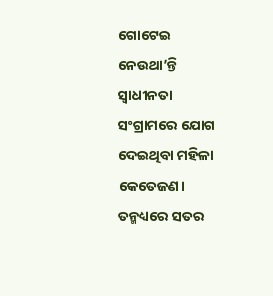ଗୋଟେଇ ନେଉଥା’ନ୍ତି ସ୍ଵାଧୀନତା ସଂଗ୍ରାମରେ ଯୋଗ ଦେଇଥିବା ମହିଳା କେତେଜଣ। ତନ୍ମଧ୍ୟରେ ସତର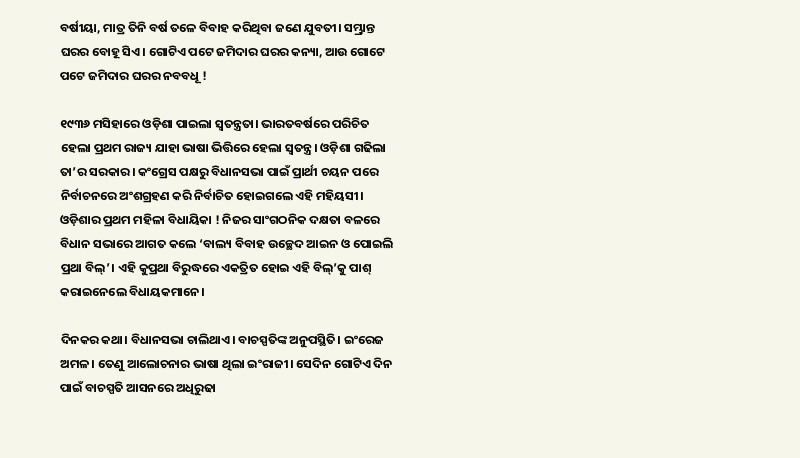ବର୍ଷୀୟା, ମାତ୍ର ତିନି ବର୍ଷ ତଳେ ବିବାହ କରିଥିବା ଜଣେ ଯୁବତୀ। ସମ୍ଭ୍ରାନ୍ତ ଘରର ବୋହୂ ସିଏ। ଗୋଟିଏ ପଟେ ଜମିଦାର ଘରର କନ୍ୟା, ଆଉ ଗୋଟେ ପଟେ ଜମିଦାର ଘରର ନବବଧୂ !

୧୯୩୬ ମସିହାରେ ଓଡ଼ିଶା ପାଇଲା ସ୍ଵତନ୍ତ୍ରତା। ଭାରତବର୍ଷରେ ପରିଚିତ ହେଲା ପ୍ରଥମ ରାଜ୍ୟ ଯାହା ଭାଷା ଭିତ୍ତିରେ ହେଲା ସ୍ଵତନ୍ତ୍ର। ଓଡ଼ିଶା ଗଢିଲା ତା’ର ସରକାର। କଂଗ୍ରେସ ପକ୍ଷରୁ ବିଧାନସଭା ପାଇଁ ପ୍ରାର୍ଥୀ ଚୟନ ପରେ ନିର୍ବାଚନରେ ଅଂଶଗ୍ରହଣ କରି ନିର୍ବାଚିତ ହୋଇଗଲେ ଏହି ମହିୟସୀ। ଓଡ଼ିଶାର ପ୍ରଥମ ମହିଳା ବିଧାୟିକା ! ନିଜର ସାଂଗଠନିକ ଦକ୍ଷତା ବଳରେ ବିଧାନ ସଭାରେ ଆଗତ କଲେ ‘ବାଲ୍ୟ ବିବାହ ଉଚ୍ଛେଦ ଆଇନ ଓ ପୋଇଲି ପ୍ରଥା ବିଲ୍’। ଏହି କୁପ୍ରଥା ବିରୁଦ୍ଧରେ ଏକତ୍ରିତ ହୋଇ ଏହି ବିଲ୍’କୁ ପାଶ୍ କରାଇନେଲେ ବିଧାୟକମାନେ।

ଦିନକର କଥା। ବିଧାନସଭା ଚାଲିଥାଏ। ବାଚସ୍ପତିଙ୍କ ଅନୁପସ୍ଥିତି। ଇଂରେଜ ଅମଳ। ତେଣୁ ଆଲୋଚନାର ଭାଷା ଥିଲା ଇଂରାଜୀ। ସେଦିନ ଗୋଟିଏ ଦିନ ପାଇଁ ବାଚସ୍ପତି ଆସନରେ ଅଧିରୁଢା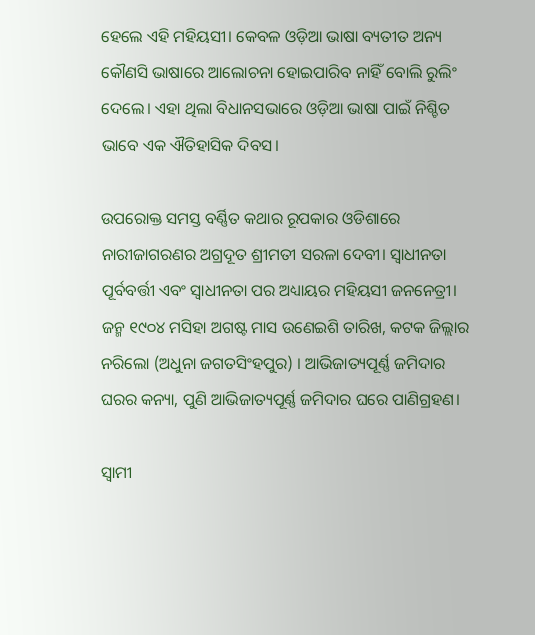ହେଲେ ଏହି ମହିୟସୀ। କେବଳ ଓଡ଼ିଆ ଭାଷା ବ୍ୟତୀତ ଅନ୍ୟ କୌଣସି ଭାଷାରେ ଆଲୋଚନା ହୋଇପାରିବ ନାହିଁ ବୋଲି ରୁଲିଂ ଦେଲେ। ଏହା ଥିଲା ବିଧାନସଭାରେ ଓଡ଼ିଆ ଭାଷା ପାଇଁ ନିଶ୍ଚିତ ଭାବେ ଏକ ଐତିହାସିକ ଦିବସ।

ଉପରୋକ୍ତ ସମସ୍ତ ବର୍ଣ୍ଣିତ କଥାର ରୂପକାର ଓଡିଶାରେ ନାରୀଜାଗରଣର ଅଗ୍ରଦୂତ ଶ୍ରୀମତୀ ସରଳା ଦେବୀ। ସ୍ଵାଧୀନତା ପୂର୍ବବର୍ତ୍ତୀ ଏବଂ ସ୍ଵାଧୀନତା ପର ଅଧ୍ୟାୟର ମହିୟସୀ ଜନନେତ୍ରୀ। ଜନ୍ମ ୧୯୦୪ ମସିହା ଅଗଷ୍ଟ ମାସ ଉଣେଇଶି ତାରିଖ, କଟକ ଜିଲ୍ଲାର ନରିଲୋ (ଅଧୁନା ଜଗତସିଂହପୁର) । ଆଭିଜାତ୍ୟପୂର୍ଣ୍ଣ ଜମିଦାର ଘରର କନ୍ୟା, ପୁଣି ଆଭିଜାତ୍ୟପୂର୍ଣ୍ଣ ଜମିଦାର ଘରେ ପାଣିଗ୍ରହଣ।

ସ୍ଵାମୀ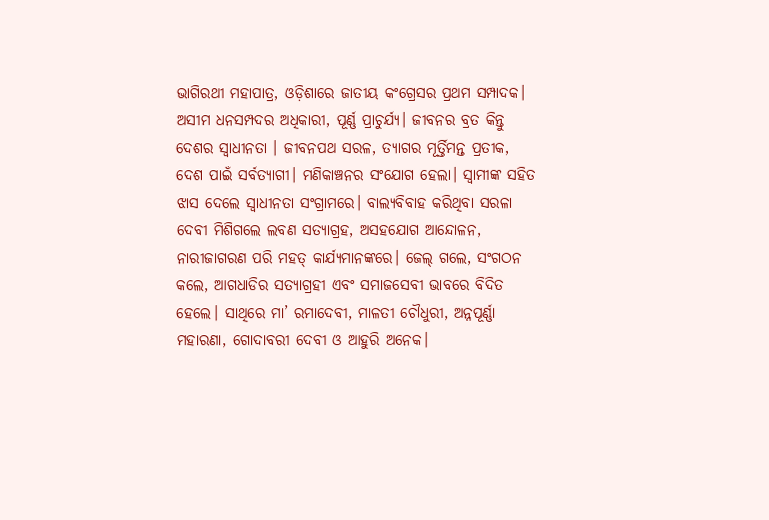ଭାଗିରଥୀ ମହାପାତ୍ର, ଓଡ଼ିଶାରେ ଜାତୀୟ କଂଗ୍ରେସର ପ୍ରଥମ ସମ୍ପାଦକ। ଅସୀମ ଧନସମ୍ପଦର ଅଧିକାରୀ, ପୂର୍ଣ୍ଣ ପ୍ରାଚୁର୍ଯ୍ୟ। ଜୀବନର ବ୍ରତ କିନ୍ତୁ ଦେଶର ସ୍ଵାଧୀନତା । ଜୀବନପଥ ସରଳ, ତ୍ୟାଗର ମୂର୍ତ୍ତିମନ୍ତ ପ୍ରତୀକ, ଦେଶ ପାଇଁ ସର୍ବତ୍ୟାଗୀ। ମଣିକାଞ୍ଚନର ସଂଯୋଗ ହେଲା। ସ୍ଵାମୀଙ୍କ ସହିତ ଝାସ ଦେଲେ ସ୍ଵାଧୀନତା ସଂଗ୍ରାମରେ। ବାଲ୍ୟବିବାହ କରିଥିବା ସରଳା ଦେବୀ ମିଶିଗଲେ ଲବଣ ସତ୍ୟାଗ୍ରହ, ଅସହଯୋଗ ଆନ୍ଦୋଳନ, ନାରୀଜାଗରଣ ପରି ମହତ୍ କାର୍ଯ୍ୟମାନଙ୍କରେ। ଜେଲ୍ ଗଲେ, ସଂଗଠନ କଲେ, ଆଗଧାଡିର ସତ୍ୟାଗ୍ରହୀ ଏବଂ ସମାଜସେବୀ ଭାବରେ ବିଦିତ ହେଲେ। ସାଥିରେ ମା’ ରମାଦେବୀ, ମାଳତୀ ଚୌଧୁରୀ, ଅନ୍ନପୂର୍ଣ୍ଣା ମହାରଣା, ଗୋଦାବରୀ ଦେବୀ ଓ ଆହୁରି ଅନେକ।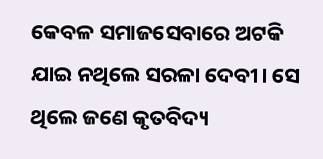କେବଳ ସମାଜସେବାରେ ଅଟକି ଯାଇ ନଥିଲେ ସରଳା ଦେବୀ। ସେ ଥିଲେ ଜଣେ କୃତବିଦ୍ୟ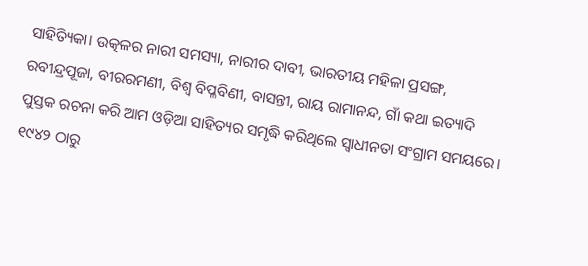ସାହିତ୍ୟିକା। ଉତ୍କଳର ନାରୀ ସମସ୍ୟା, ନାରୀର ଦାବୀ, ଭାରତୀୟ ମହିଳା ପ୍ରସଙ୍ଗ, ରବୀନ୍ଦ୍ରପୂଜା, ବୀରରମଣୀ, ବିଶ୍ଵ ବିପ୍ଳବିଣୀ, ବାସନ୍ତୀ, ରାୟ ରାମାନନ୍ଦ, ଗାଁ କଥା ଇତ୍ୟାଦି ପୁସ୍ତକ ରଚନା କରି ଆମ ଓଡ଼ିଆ ସାହିତ୍ୟର ସମୃଦ୍ଧି କରିଥିଲେ ସ୍ଵାଧୀନତା ସଂଗ୍ରାମ ସମୟରେ। ୧୯୪୨ ଠାରୁ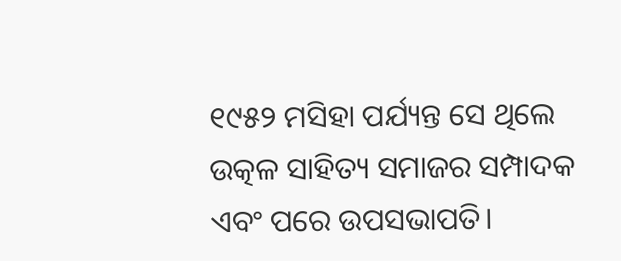୧୯୫୨ ମସିହା ପର୍ଯ୍ୟନ୍ତ ସେ ଥିଲେ ଉତ୍କଳ ସାହିତ୍ୟ ସମାଜର ସମ୍ପାଦକ ଏବଂ ପରେ ଉପସଭାପତି।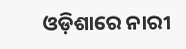ଓଡ଼ିଶାରେ ନାରୀ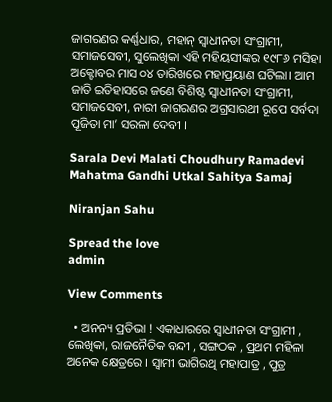ଜାଗରଣର କର୍ଣ୍ଣଧାର, ମହାନ୍ ସ୍ଵାଧୀନତା ସଂଗ୍ରାମୀ, ସମାଜସେବୀ, ସୁଲେଖିକା ଏହି ମହିୟସୀଙ୍କର ୧୯୮୬ ମସିହା ଅକ୍ଟୋବର ମାସ ୦୪ ତାରିଖରେ ମହାପ୍ରୟାଣ ଘଟିଲା। ଆମ ଜାତି ଇତିହାସରେ ଜଣେ ବିଶିଷ୍ଟ ସ୍ବାଧୀନତା ସଂଗ୍ରାମୀ, ସମାଜସେବୀ, ନାରୀ ଜାଗରଣର ଅଗ୍ରସାରଥୀ ରୂପେ ସର୍ବଦା ପୂଜିତା ମା’ ସରଳା ଦେବୀ ।

Sarala Devi Malati Choudhury Ramadevi Mahatma Gandhi Utkal Sahitya Samaj

Niranjan Sahu

Spread the love
admin

View Comments

  • ଅନନ୍ୟ ପ୍ରତିଭା ! ଏକାଧାରରେ ସ୍ଵାଧୀନତା ସଂଗ୍ରାମୀ , ଲେଖିକା, ରାଜନୈତିକ ବନ୍ଦୀ , ସଙ୍ଗଠକ , ପ୍ରଥମ ମହିଳା ଅନେକ କ୍ଷେତ୍ରରେ । ସ୍ଵାମୀ ଭାଗିରଥି ମହାପାତ୍ର , ପୁତ୍ର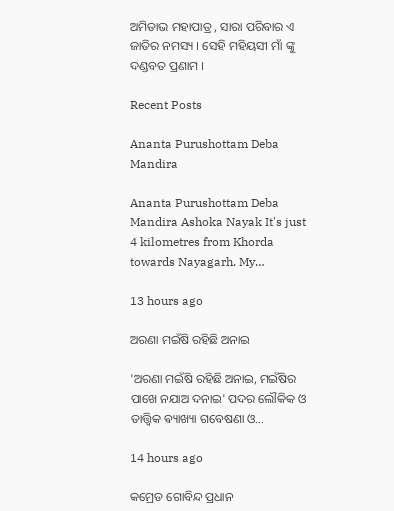ଅମିତାଭ ମହାପାତ୍ର , ସାରା ପରିବାର ଏ ଜାତିର ନମସ୍ୟ । ସେହି ମହିୟସୀ ମାଁ ଙ୍କୁ ଦଣ୍ଡବତ ପ୍ରଣାମ ।

Recent Posts

Ananta Purushottam Deba Mandira

Ananta Purushottam Deba Mandira Ashoka Nayak It's just 4 kilometres from Khorda towards Nayagarh. My…

13 hours ago

ଅରଣା ମଇଁଷି ରହିଛି ଅନାଇ

'ଅରଣା ମଇଁଷି ରହିଛି ଅନାଇ, ମଇଁଷିର ପାଖେ ନଯାଅ ଦନାଇ' ପଦର ଲୌକିକ ଓ ତାତ୍ତ୍ଵିକ ଵ୍ୟାଖ୍ୟା ଗବେଷଣା ଓ…

14 hours ago

କମ୍ରେଡ ଗୋବିନ୍ଦ ପ୍ରଧାନ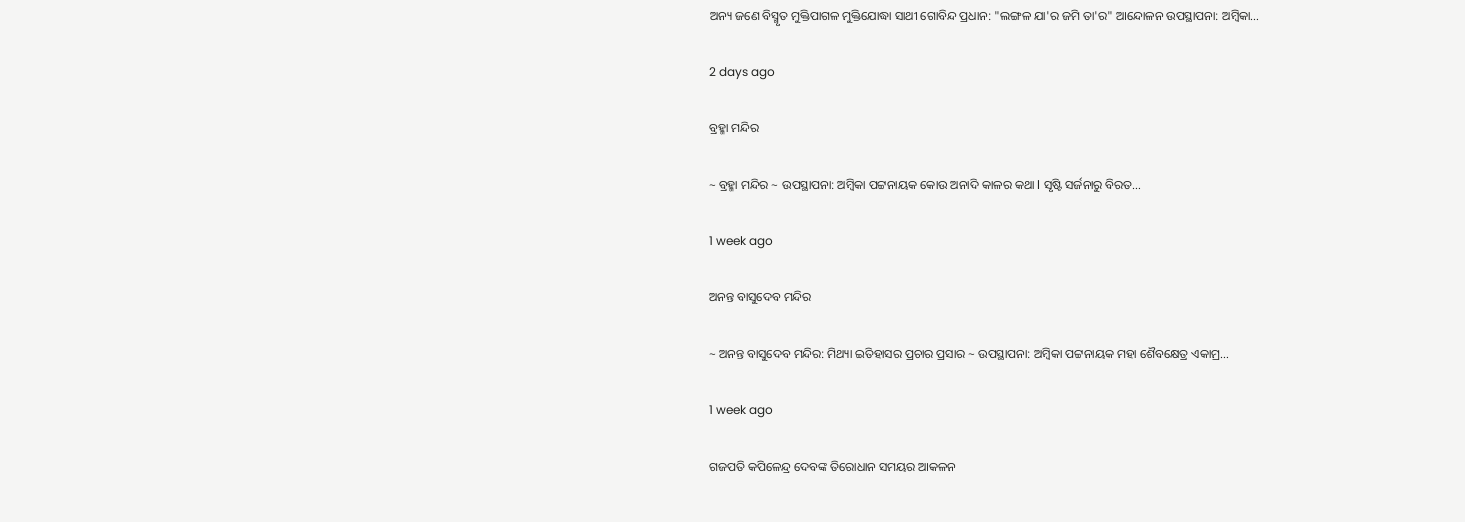ଅନ୍ୟ ଜଣେ ବିସ୍ମୃତ ମୁକ୍ତିପାଗଳ ମୁକ୍ତିଯୋଦ୍ଧା ସାଥୀ ଗୋବିନ୍ଦ ପ୍ରଧାନ: "ଲଙ୍ଗଳ ଯା'ର ଜମି ତା'ର" ଆନ୍ଦୋଳନ ଉପସ୍ଥାପନା: ଅମ୍ବିକା…

2 days ago

ବ୍ରହ୍ମା ମନ୍ଦିର

~ ବ୍ରହ୍ମା ମନ୍ଦିର ~ ଉପସ୍ଥାପନା: ଅମ୍ବିକା ପଟ୍ଟନାୟକ କୋଉ ଅନାଦି କାଳର କଥା l ସୃଷ୍ଟି ସର୍ଜନାରୁ ବିରତ…

1 week ago

ଅନନ୍ତ ବାସୁଦେବ ମନ୍ଦିର

~ ଅନନ୍ତ ବାସୁଦେବ ମନ୍ଦିର: ମିଥ୍ୟା ଇତିହାସର ପ୍ରଚାର ପ୍ରସାର ~ ଉପସ୍ଥାପନା: ଅମ୍ବିକା ପଟ୍ଟନାୟକ ମହା ଶୈବକ୍ଷେତ୍ର ଏକାମ୍ର…

1 week ago

ଗଜପତି କପିଳେନ୍ଦ୍ର ଦେବଙ୍କ ତିରୋଧାନ ସମୟର ଆକଳନ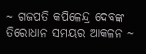~ ଗଜପତି କପିଳେନ୍ଦ୍ର ଦେବଙ୍କ ତିରୋଧାନ ସମୟର ଆକଳନ ~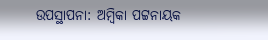ଉପସ୍ଥାପନା: ଅମ୍ବିକା ପଟ୍ଟନାୟକ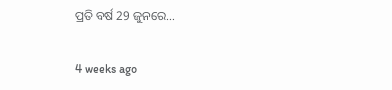ପ୍ରତି ବର୍ଷ 29 ଜୁନରେ…

4 weeks ago